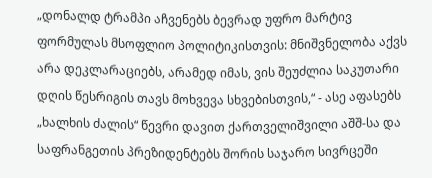„დონალდ ტრამპი აჩვენებს ბევრად უფრო მარტივ ფორმულას მსოფლიო პოლიტიკისთვის: მნიშვნელობა აქვს არა დეკლარაციებს, არამედ იმას, ვის შეუძლია საკუთარი დღის წესრიგის თავს მოხვევა სხვებისთვის,“ - ასე აფასებს „ხალხის ძალის“ წევრი დავით ქართველიშვილი აშშ-სა და საფრანგეთის პრეზიდენტებს შორის საჯარო სივრცეში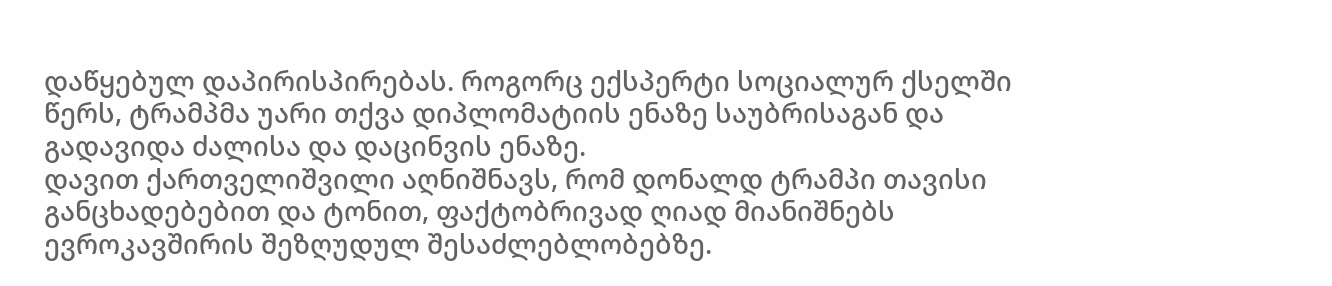დაწყებულ დაპირისპირებას. როგორც ექსპერტი სოციალურ ქსელში წერს, ტრამპმა უარი თქვა დიპლომატიის ენაზე საუბრისაგან და გადავიდა ძალისა და დაცინვის ენაზე.
დავით ქართველიშვილი აღნიშნავს, რომ დონალდ ტრამპი თავისი განცხადებებით და ტონით, ფაქტობრივად ღიად მიანიშნებს ევროკავშირის შეზღუდულ შესაძლებლობებზე.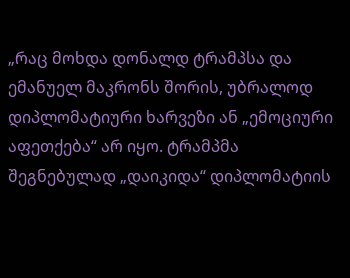„რაც მოხდა დონალდ ტრამპსა და ემანუელ მაკრონს შორის, უბრალოდ დიპლომატიური ხარვეზი ან „ემოციური აფეთქება“ არ იყო. ტრამპმა შეგნებულად „დაიკიდა“ დიპლომატიის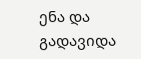ენა და გადავიდა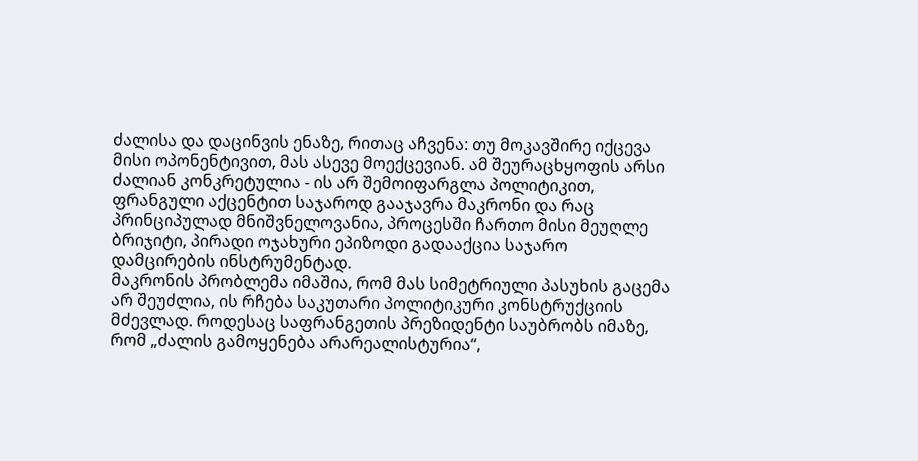ძალისა და დაცინვის ენაზე, რითაც აჩვენა: თუ მოკავშირე იქცევა მისი ოპონენტივით, მას ასევე მოექცევიან. ამ შეურაცხყოფის არსი ძალიან კონკრეტულია - ის არ შემოიფარგლა პოლიტიკით, ფრანგული აქცენტით საჯაროდ გააჯავრა მაკრონი და რაც პრინციპულად მნიშვნელოვანია, პროცესში ჩართო მისი მეუღლე ბრიჯიტი, პირადი ოჯახური ეპიზოდი გადააქცია საჯარო დამცირების ინსტრუმენტად.
მაკრონის პრობლემა იმაშია, რომ მას სიმეტრიული პასუხის გაცემა არ შეუძლია, ის რჩება საკუთარი პოლიტიკური კონსტრუქციის მძევლად. როდესაც საფრანგეთის პრეზიდენტი საუბრობს იმაზე, რომ „ძალის გამოყენება არარეალისტურია“,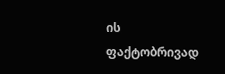ის ფაქტობრივად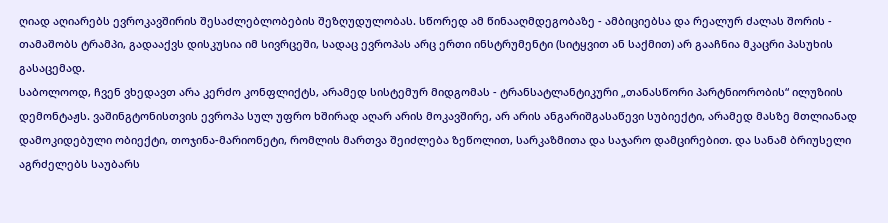ღიად აღიარებს ევროკავშირის შესაძლებლობების შეზღუდულობას. სწორედ ამ წინააღმდეგობაზე - ამბიციებსა და რეალურ ძალას შორის - თამაშობს ტრამპი, გადააქვს დისკუსია იმ სივრცეში, სადაც ევროპას არც ერთი ინსტრუმენტი (სიტყვით ან საქმით) არ გააჩნია მკაცრი პასუხის გასაცემად.
საბოლოოდ, ჩვენ ვხედავთ არა კერძო კონფლიქტს, არამედ სისტემურ მიდგომას - ტრანსატლანტიკური „თანასწორი პარტნიორობის“ ილუზიის დემონტაჟს. ვაშინგტონისთვის ევროპა სულ უფრო ხშირად აღარ არის მოკავშირე, არ არის ანგარიშგასაწევი სუბიექტი, არამედ მასზე მთლიანად დამოკიდებული ობიექტი, თოჯინა-მარიონეტი, რომლის მართვა შეიძლება ზეწოლით, სარკაზმითა და საჯარო დამცირებით. და სანამ ბრიუსელი აგრძელებს საუბარს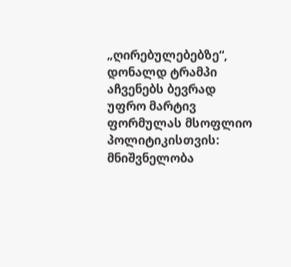„ღირებულებებზე“, დონალდ ტრამპი აჩვენებს ბევრად უფრო მარტივ ფორმულას მსოფლიო პოლიტიკისთვის: მნიშვნელობა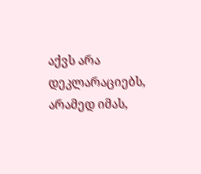აქვს არა დეკლარაციებს, არამედ იმას,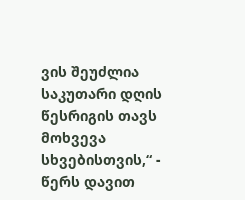ვის შეუძლია საკუთარი დღის წესრიგის თავს მოხვევა სხვებისთვის,“ - წერს დავით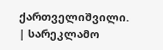ქართველიშვილი.
| სარეკლამო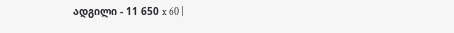ადგილი - 11 650 x 60 |